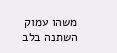משהו עמוק השתנה בלב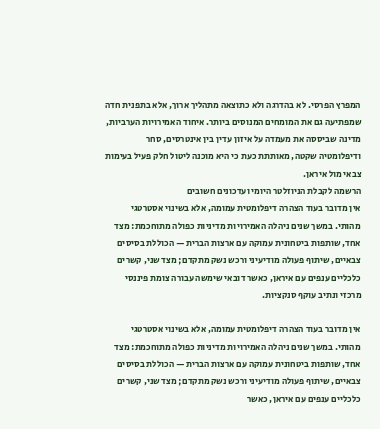המפרץ הפרסי. לא בהדרגה ולא כתוצאה מתהליך ארוך, אלא בתפנית חדה שמפתיעה גם את המומחים המנוסים ביותר. איחוד האמירויות הערביות, מדינה שביססה את מעמדה על איזון עדין בין אינטרסים, סחר ודיפלומטיה שקטה, מאותתת כעת כי היא מוכנה ליטול חלק פעיל בעימות צבאי מול איראן.
הרשמה לקבלת הניוזלטר היומי ועדכונים חשובים
אין מדובר בעוד הצהרה דיפלומטית עמומה, אלא בשינוי אסטרטגי מהותי. במשך שנים ניהלה האמירויות מדיניות כפולה מתוחכמת: מצד אחד, שותפות ביטחונית עמוקה עם ארצות הברית — הכוללת בסיסים צבאיים, שיתוף פעולה מודיעיני ורכש נשק מתקדם; מצד שני, קשרים כלכליים ענפים עם איראן, כאשר דובאי שימשה עבורה צומת פיננסי מרכזי ונתיב עוקף סנקציות.

אין מדובר בעוד הצהרה דיפלומטית עמומה, אלא בשינוי אסטרטגי מהותי. במשך שנים ניהלה האמירויות מדיניות כפולה מתוחכמת: מצד אחד, שותפות ביטחונית עמוקה עם ארצות הברית — הכוללת בסיסים צבאיים, שיתוף פעולה מודיעיני ורכש נשק מתקדם; מצד שני, קשרים כלכליים ענפים עם איראן, כאשר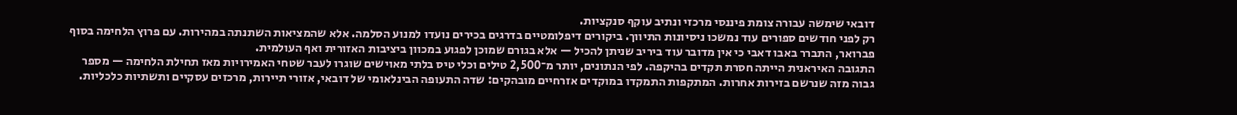דובאי שימשה עבורה צומת פיננסי מרכזי ונתיב עוקף סנקציות.
רק לפני חודשים ספורים עוד נמשכו ניסיונות התיווך. ביקורים דיפלומטיים בדרגים בכירים נועדו למנוע הסלמה. אלא שהמציאות השתנתה במהירות. עם פרוץ הלחימה בסוף פברואר, התברר באבו דאבי כי אין מדובר עוד ביריב שניתן להכיל — אלא בגורם שמוכן לפגוע במכוון ביציבות האזורית ואף העולמית.
התגובה האיראנית הייתה חסרת תקדים בהיקפה. לפי הנתונים, יותר מ־2,500 טילים וכלי טיס בלתי מאוישים שוגרו לעבר שטחי האמירויות מאז תחילת הלחימה — מספר גבוה מזה שנרשם בזירות אחרות. המתקפות התמקדו במוקדים אזרחיים מובהקים: שדה התעופה הבינלאומי של דובאי, אזורי תיירות, מרכזים עסקיים ותשתיות כלכליות.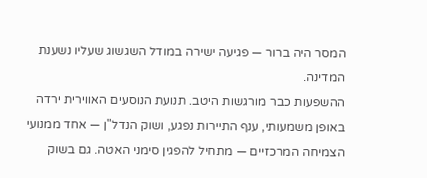המסר היה ברור — פגיעה ישירה במודל השגשוג שעליו נשענת המדינה.
ההשפעות כבר מורגשות היטב. תנועת הנוסעים האווירית ירדה באופן משמעותי, ענף התיירות נפגע, ושוק הנדל"ן — אחד ממנועי הצמיחה המרכזיים — מתחיל להפגין סימני האטה. גם בשוק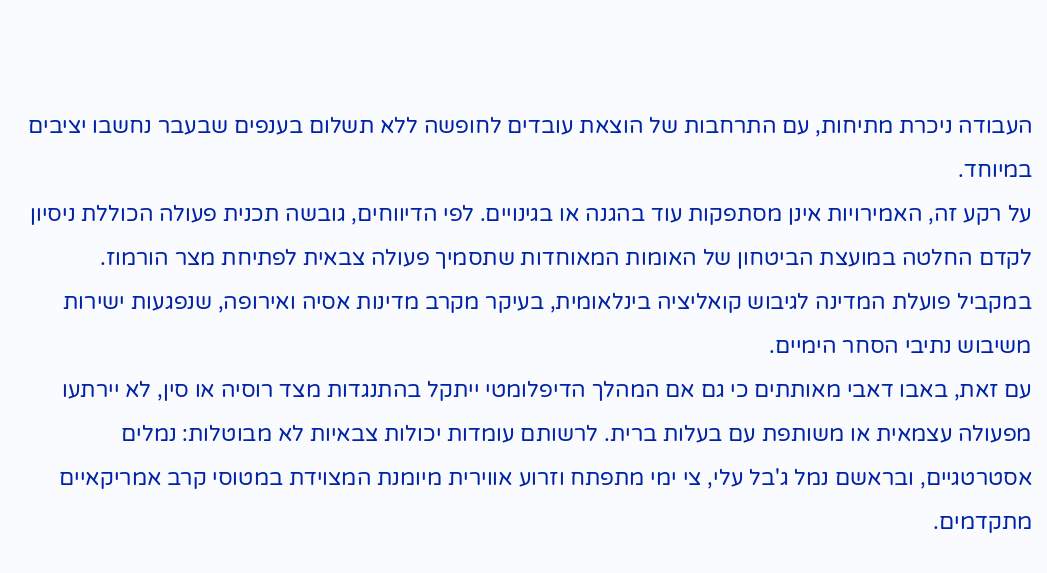העבודה ניכרת מתיחות, עם התרחבות של הוצאת עובדים לחופשה ללא תשלום בענפים שבעבר נחשבו יציבים במיוחד.
על רקע זה, האמירויות אינן מסתפקות עוד בהגנה או בגינויים. לפי הדיווחים, גובשה תכנית פעולה הכוללת ניסיון לקדם החלטה במועצת הביטחון של האומות המאוחדות שתסמיך פעולה צבאית לפתיחת מצר הורמוז. במקביל פועלת המדינה לגיבוש קואליציה בינלאומית, בעיקר מקרב מדינות אסיה ואירופה, שנפגעות ישירות משיבוש נתיבי הסחר הימיים.
עם זאת, באבו דאבי מאותתים כי גם אם המהלך הדיפלומטי ייתקל בהתנגדות מצד רוסיה או סין, לא יירתעו מפעולה עצמאית או משותפת עם בעלות ברית. לרשותם עומדות יכולות צבאיות לא מבוטלות: נמלים אסטרטגיים, ובראשם נמל ג'בל עלי, צי ימי מתפתח וזרוע אווירית מיומנת המצוידת במטוסי קרב אמריקאיים מתקדמים.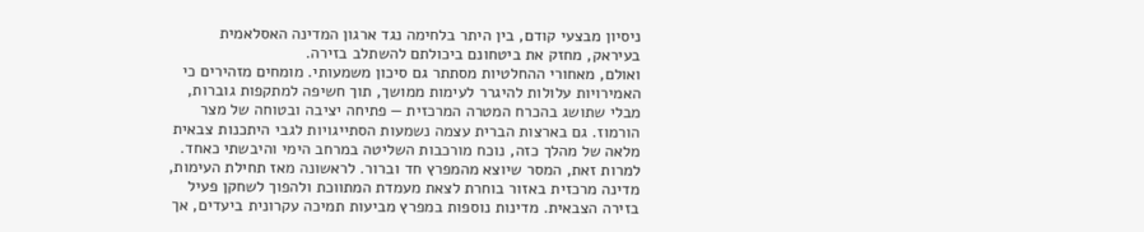ניסיון מבצעי קודם, בין היתר בלחימה נגד ארגון המדינה האסלאמית בעיראק, מחזק את ביטחונם ביכולתם להשתלב בזירה.
ואולם, מאחורי ההחלטיות מסתתר גם סיכון משמעותי. מומחים מזהירים כי האמירויות עלולות להיגרר לעימות ממושך, תוך חשיפה למתקפות גוברות, מבלי שתושג בהכרח המטרה המרכזית — פתיחה יציבה ובטוחה של מצר הורמוז. גם בארצות הברית עצמה נשמעות הסתייגויות לגבי היתכנות צבאית מלאה של מהלך כזה, נוכח מורכבות השליטה במרחב הימי והיבשתי כאחד.
למרות זאת, המסר שיוצא מהמפרץ חד וברור. לראשונה מאז תחילת העימות, מדינה מרכזית באזור בוחרת לצאת מעמדת המתווכת ולהפוך לשחקן פעיל בזירה הצבאית. מדינות נוספות במפרץ מביעות תמיכה עקרונית ביעדים, אך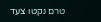טרם נקטו צעד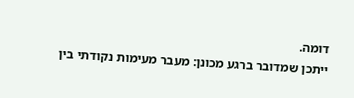דומה.
ייתכן שמדובר ברגע מכונן: מעבר מעימות נקודתי בין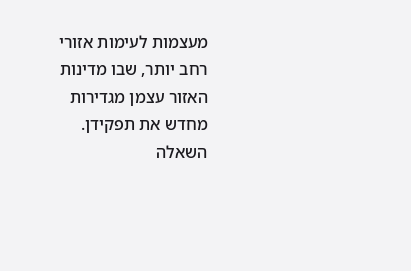מעצמות לעימות אזורי רחב יותר, שבו מדינות האזור עצמן מגדירות מחדש את תפקידן. השאלה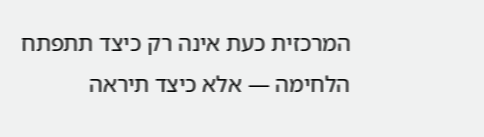המרכזית כעת אינה רק כיצד תתפתח הלחימה — אלא כיצד תיראה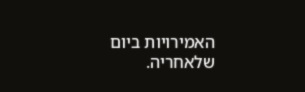האמירויות ביום שלאחריה.